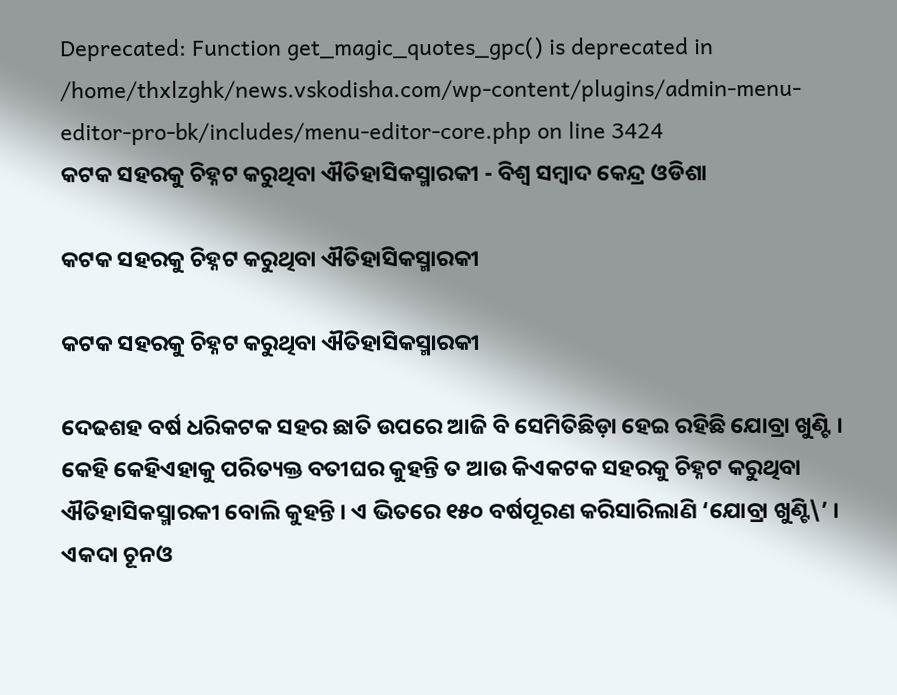Deprecated: Function get_magic_quotes_gpc() is deprecated in /home/thxlzghk/news.vskodisha.com/wp-content/plugins/admin-menu-editor-pro-bk/includes/menu-editor-core.php on line 3424
କଟକ ସହରକୁ ଚିହ୍ନଟ କରୁଥିବା ଐତିହାସିକସ୍ମାରକୀ - ବିଶ୍ୱ ସମ୍ବାଦ କେନ୍ଦ୍ର ଓଡିଶା

କଟକ ସହରକୁ ଚିହ୍ନଟ କରୁଥିବା ଐତିହାସିକସ୍ମାରକୀ

କଟକ ସହରକୁ ଚିହ୍ନଟ କରୁଥିବା ଐତିହାସିକସ୍ମାରକୀ

ଦେଢଶହ ବର୍ଷ ଧରିକଟକ ସହର ଛାତି ଉପରେ ଆଜି ବି ସେମିତିଛିଡ଼ା ହେଇ ରହିଛି ଯୋବ୍ରା ଖୁଣ୍ଟି । କେହି କେହିଏହାକୁ ପରିତ୍ୟକ୍ତ ବତୀଘର କୁହନ୍ତି ତ ଆଉ କିଏକଟକ ସହରକୁ ଚିହ୍ନଟ କରୁଥିବା ଐତିହାସିକସ୍ମାରକୀ ବୋଲି କୁହନ୍ତି । ଏ ଭିତରେ ୧୫୦ ବର୍ଷପୂରଣ କରିସାରିଲାଣି ‘ଯୋବ୍ରା ଖୁଣ୍ଟି\’ । ଏକଦା ଚୂନଓ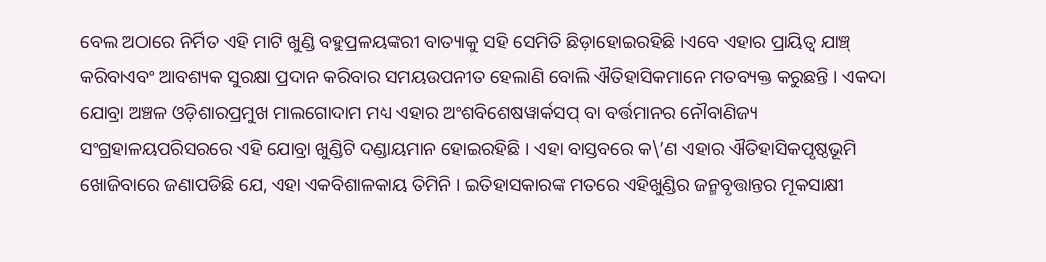ବେଲ ଅଠାରେ ନିର୍ମିତ ଏହି ମାଟି ଖୁଣ୍ଡି ବହୁପ୍ରଳୟଙ୍କରୀ ବାତ୍ୟାକୁ ସହି ସେମିତି ଛିଡ଼ାହୋଇରହିଛି ।ଏବେ ଏହାର ପ୍ରାୟିତ୍ୱ ଯାଞ୍ଚ୍ କରିବାଏବଂ ଆବଶ୍ୟକ ସୁରକ୍ଷା ପ୍ରଦାନ କରିବାର ସମୟଉପନୀତ ହେଲାଣି ବୋଲି ଐତିହାସିକମାନେ ମତବ୍ୟକ୍ତ କରୁଛନ୍ତି । ଏକଦା ଯୋବ୍ରା ଅଞ୍ଚଳ ଓଡ଼ିଶାରପ୍ରମୁଖ ମାଲଗୋଦାମ ମଧ୍ୟ ଏହାର ଅଂଶବିଶେଷୱାର୍କସପ୍ ବା ବର୍ତ୍ତମାନର ନୌବାଣିଜ୍ୟ ସଂଗ୍ରହାଳୟପରିସରରେ ଏହି ଯୋବ୍ରା ଖୁଣ୍ଡିଟି ଦଣ୍ଡାୟମାନ ହୋଇରହିଛି । ଏହା ବାସ୍ତବରେ କ\’ଣ ଏହାର ଐତିହାସିକପୃଷ୍ଠଭୂମି ଖୋଜିବାରେ ଜଣାପଡିଛି ଯେ, ଏହା ଏକବିଶାଳକାୟ ତିମିନି । ଇତିହାସକାରଙ୍କ ମତରେ ଏହିଖୁଣ୍ଡିର ଜନ୍ମବୃତ୍ତାନ୍ତର ମୂକସାକ୍ଷୀ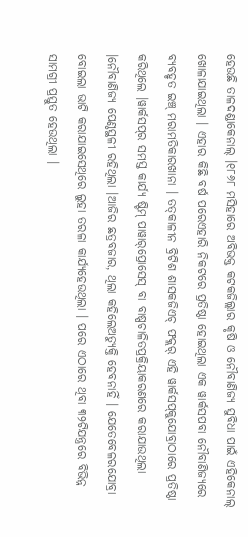ହେଉଛି ତାଳଦଣ୍ଡାକେନାଲ୍ ।୧୮୬୮ ମସିହାରେ ଅବିଭକ୍ତ କଟକଜିଲ୍ଲାର କୃଷି ଓ ନୌବାଣିଜ୍ୟ ସୁବିଧା ପାଇଁ ଏହିକେନାଲ୍ ଖୋଳାଯାଇଥିଲା । ଏହାର କିଛି ବର୍ଷ ପରେଏହାରି ନିକଟରେ ପ୍ରତିଷ୍ଠା ହୋଇଥିଲା ଏକ ୱାର୍କସପବା ନୌବାଣିଜ୍ୟରେ ବ୍ୟବହୃତ ଇଞ୍ଚ୍ ମରାମତିକାରଖାନା । ତତ୍‌କାଳୀନ ବ୍ରିଟିଶ ଶାସକଜିଏଚ୍ ଫକ୍ଲର୍ ଏହି ୱାର୍କସପ୍‌କୁଯୋବ୍ରାଠାରେ ପ୍ରତିଷ୍ଠା କରିଥିଲେ ।ୱାର୍କସପ୍‌ର ସମସ୍ତ କାର୍ଯ୍ୟ ଷ୍ଟିମ୍ ପାୱାର୍‌ପ୍ରୋସେସ୍ ବା ବାଷ୍ପଚାଳିତପ୍ରକ୍ରିୟାକରଣରେ କରାଯାଉଥିଲା ।ନୌବାଣିଜ୍ୟ ପେଣ୍ଠସ୍ଥଳୀ ରହିଥିଲା ।ଆଜିର ଛତ୍ରବଜାର, ଥିଲା କହିଲେଅତ୍ୟୁକ୍ତି ହେବନାହିଁ । ଯେତେବେଳରଯୋବ୍ରା ବୋଇଲା ଭାଟି କରାଯାଇସେଥିରେ ଲୁହା ତରଳା କାର୍ଯ୍ୟହେଉଥିଲା । ପରେ ଏଠାରେ ଥିବା ୩୨ଟିଯନ୍ତ୍ରରେ ବିଭିନ୍ନ ସାମଗ୍ରୀ ପ୍ରସ୍ତୁତ ହେଉଥିଲା ।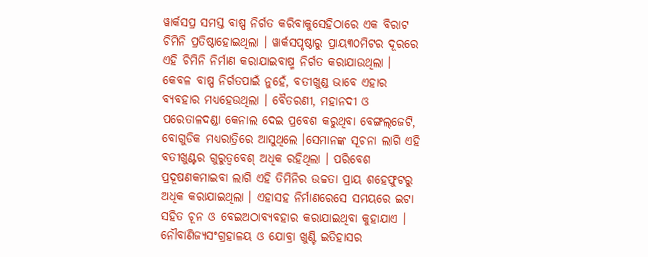ୱାର୍କସପ୍ର ସମସ୍ତ ବାଷ୍ପ ନିର୍ଗତ କରିବାକୁସେହିଠାରେ ଏକ ବିରାଟ ଚିମିନି ପ୍ରତିଷ୍ଠାହୋଇଥିଲା । ୱାର୍କସପୃଷ୍ଠାରୁ ପ୍ରାୟ୩୦ମିଟର ଦୂରରେ ଏହି ଚିମିନି ନିର୍ମାଣ କରାଯାଇବାଷ୍ମ ନିର୍ଗତ କରାଯାଉଥିଲା । କେବଳ ବାଷ୍ପ ନିର୍ଗତପାଇଁ ନୁହେଁ, ବତୀଖୁଣ୍ଡ ଭାବେ ଏହାର ବ୍ୟବହାର ମଧ୍ୟହେଉଥିଲା । ବୈତରଣୀ, ମହାନଦୀ ଓ ପରେତାଳଦଣ୍ଡା କେନାଲ ଦେଇ ପ୍ରବେଶ କରୁଥିବା ବେଙ୍ଗଲ୍‌ଜେଟି, ବୋଗୁଡିକ ମଧ୍ୟରାତ୍ରିରେ ଆସୁଥିଲେ ।ସେମାନଙ୍କ ସୂଚନା ଲାଗି ଏହି ବତୀଖୁଣ୍ଟର ଗୁରୁତ୍ୱବେଶ୍ ଅଧିକ ରହିଥିଲା । ପରିବେଶ ପ୍ରଦୂଷଣକମାଇବା ଲାଗି ଏହି ତିମିନିର ଉଚ୍ଚତା ପ୍ରାୟ ଶହେଫୁଟରୁ ଅଧିକ କରାଯାଇଥିଲା । ଏହାସହ ନିର୍ମାଣରେସେ ସମୟରେ ଇଟା ସହିତ ଚୂନ ଓ ବେଇଅଠାବ୍ୟବହାର କରାଯାଇଥିବା କୁହାଯାଏ । ନୌବାଣିଜ୍ୟସଂଗ୍ରହାଳୟ ଓ ଯୋବ୍ରା ଖୁଣ୍ଟି ଇତିହାସର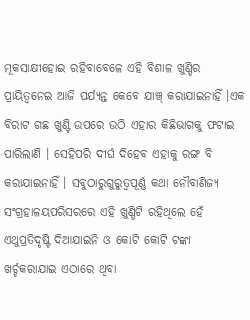ମୂକସାକ୍ଷୀହୋଇ ରହିବାବେଳେ ଏହି ବିଶାଳ ଖୁଣ୍ଡିର ପ୍ରାୟିତ୍ୱନେଇ ଆଜି ପର୍ଯ୍ୟନ୍ତ କେବେ ଯାଞ୍ଚ୍ କରାଯାଇନାହିଁ ।ଏକ ବିରାଟ ଗଛ ଖୁଣ୍ଟି ଉପରେ ଉଠି ଏହାର କିଛିଭାଗକୁ ଫଟାଇ ପାରିଲାଣି । ସେହିପରି ଦୀର୍ଘ ଦିହେବ ଏହାକୁ ରଙ୍ଗ ବି କରାଯାଇନାହିଁ । ସବୁଠାରୁଗୁରୁତ୍ୱପୂର୍ଣ୍ଣ କଥା ନୌବାଣିଜ୍ୟ ସଂଗ୍ରହାଳୟପରିସରରେ ଏହି ଖୁଣ୍ଡିଟି ରହିଥିଲେ ହେଁ ଏଥୁପ୍ରତିଦୃଷ୍ଟି ଦିଆଯାଇନି ଓ କୋଟି କୋଟି ଟଙ୍କା ଖର୍ଚ୍ଚକରାଯାଇ ଏଠାରେ ଥିବା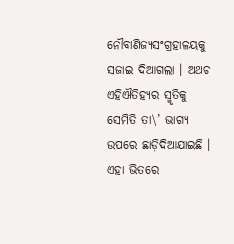ନୌବାଣିଜ୍ୟସଂଗ୍ରହାଳୟକୁ ସଜାଇ ଦିଆଗଲା । ଅଥଚ ଏହିଐତିହ୍ୟର ସ୍ମୃତିକୁ ସେମିତି ତା\’ ଭାଗ୍ୟ ଉପରେ ଛାଡ଼ିଦିଆଯାଇଛି । ଏହା ଭିତରେ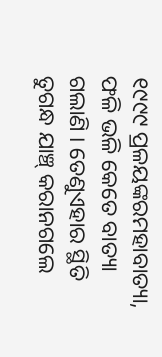୧୯୯୯ ପ୍ରଳୟଙ୍କରମହାବାତ୍ୟା, ଫଳି ଭଳି କେତେ ବାତ୍ୟା ଗଲାଣି । ତେଣୁଏହାର ସ୍ଥିତି ତୁଗନ୍ଧ ଯାଞ୍ଚ୍ କରାନଗଲେ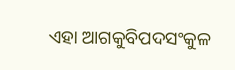ଏହା ଆଗକୁବିପଦସଂକୁଳ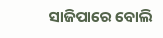ସାଜିପାରେ ବୋଲି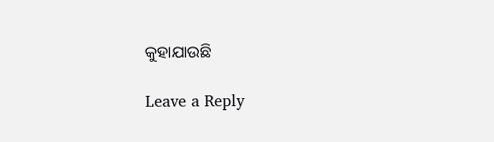କୁହାଯାଉଛି

Leave a Reply